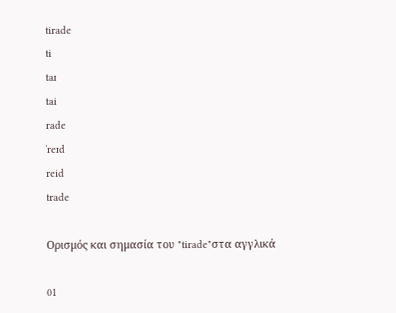tirade
ti
taɪ
tai
rade
ˈreɪd
reid
trade

Ορισμός και σημασία του "tirade"στα αγγλικά

01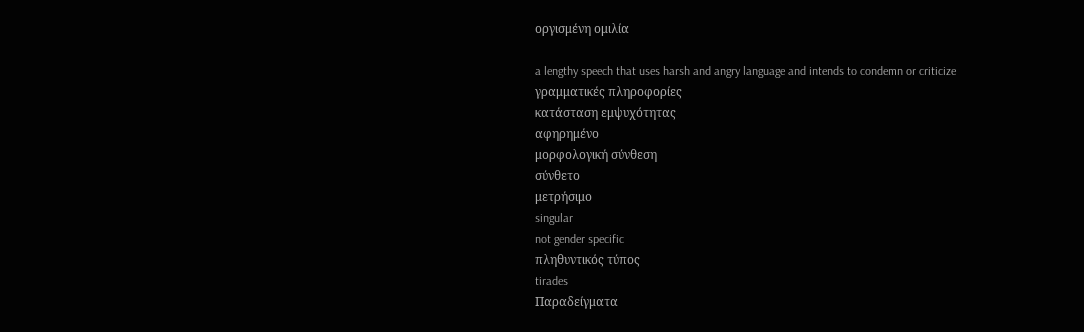οργισμένη ομιλία

a lengthy speech that uses harsh and angry language and intends to condemn or criticize
γραμματικές πληροφορίες
κατάσταση εμψυχότητας
αφηρημένο
μορφολογική σύνθεση
σύνθετο
μετρήσιμο
singular
not gender specific
πληθυντικός τύπος
tirades
Παραδείγματα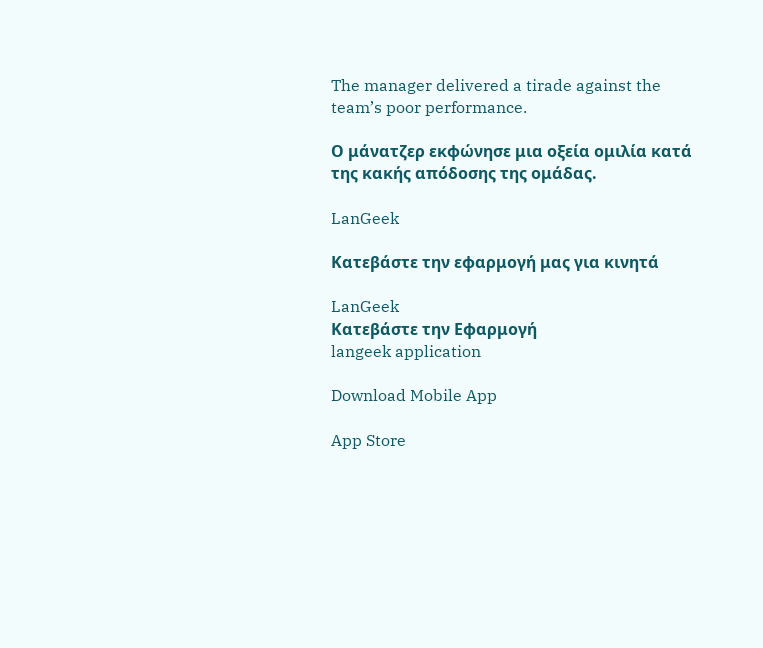The manager delivered a tirade against the team’s poor performance.

Ο μάνατζερ εκφώνησε μια οξεία ομιλία κατά της κακής απόδοσης της ομάδας.

LanGeek

Κατεβάστε την εφαρμογή μας για κινητά

LanGeek
Κατεβάστε την Εφαρμογή
langeek application

Download Mobile App

App Store